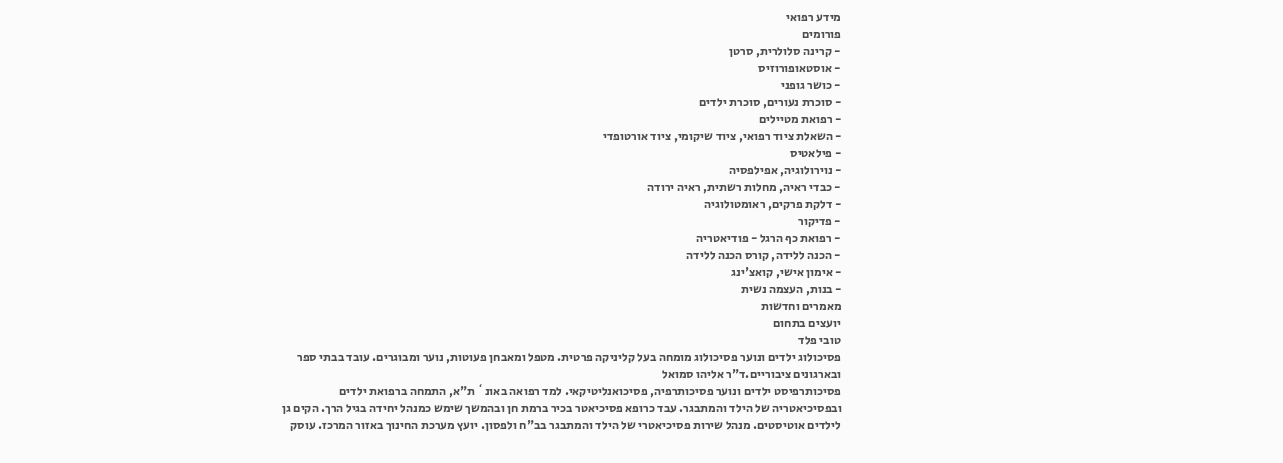מידע רפואי
פורומים
- קרינה סלולרית, סרטן
- אוסטאופורוזיס
- כושר גופני
- סוכרת נעורים, סוכרת ילדים
- רפואת מטיילים
- השאלת ציוד רפואי, ציוד שיקומי, ציוד אורטופדי
- פילאטיס
- נוירולוגיה, אפילפסיה
- כבדי ראיה, מחלות רשתית, ראיה ירודה
- דלקת פרקים, ראומטולוגיה
- פדיקור
- רפואת כף הרגל - פודיאטריה
- הכנה ללידה, קורס הכנה ללידה
- אימון אישי, קואצ'ינג
- בנות, העצמה נשית
מאמרים וחדשות
יועצים בתחום
טובי פלד
פסיכולוג ילדים ונוער פסיכולוג מומחה בעל קליניקה פרטית. מטפל ומאבחן פעוטות, נוער ומבוגרים. עובד בבתי ספר ובארגונים ציבוריים.ד"ר אליהו סמואל
פסיכותרפיסט ילדים ונוער פסיכותרפיה, פסיכואנליטיקאי. למד רפואה באונ` ת"א, התמחה ברפואת ילדים ובפסיכיאטריה של הילד והמתבגר. עבד כרופא פסיכיאטר בכיר ברמת חן ובהמשך שימש כמנהל יחידה בגיל הרך. הקים גן לילדים אוטיסטים. מנהל שירות פסיכיאטרי של הילד והמתבגר בב"ח ולפסון. יועץ מערכת החינוך באזור המרכז. עוסק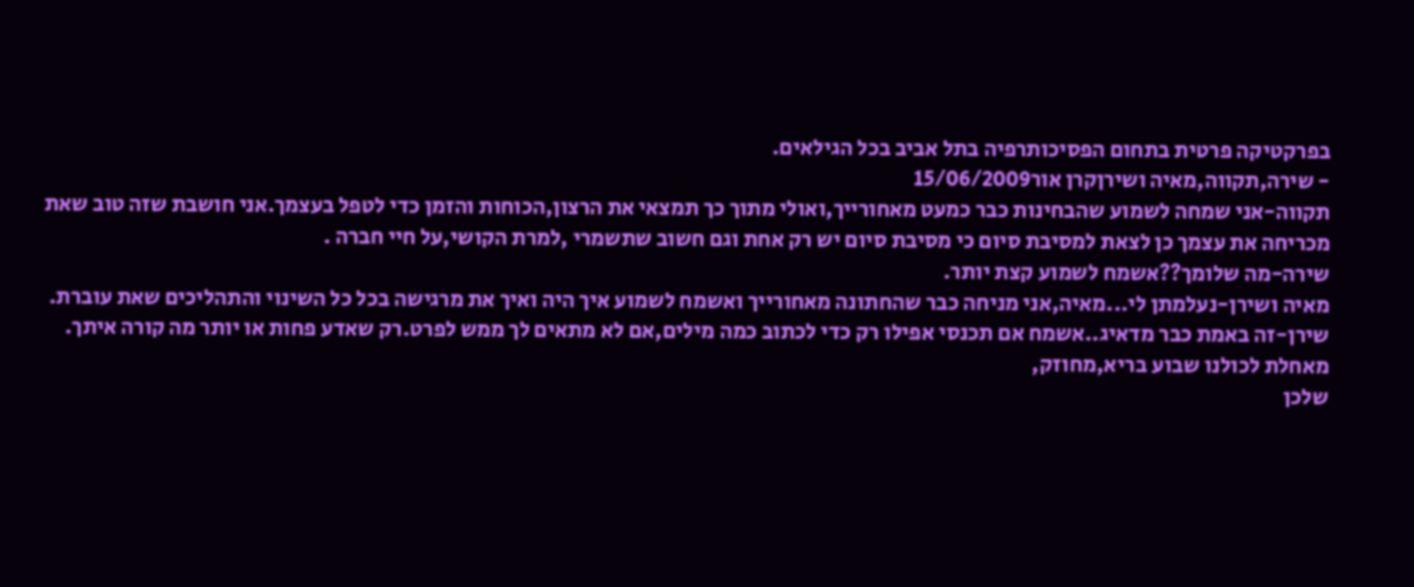בפרקטיקה פרטית בתחום הפסיכותרפיה בתל אביב בכל הגילאים.
- שירה,תקווה,מאיה ושירןקרן אור15/06/2009
תקווה-אני שמחה לשמוע שהבחינות כבר כמעט מאחורייך,ואולי מתוך כך תמצאי את הרצון,הכוחות והזמן כדי לטפל בעצמך.אני חושבת שזה טוב שאת מכריחה את עצמך כן לצאת למסיבת סיום כי מסיבת סיום יש רק אחת וגם חשוב שתשמרי ,למרת הקושי,על חיי חברה .
שירה-מה שלומך??אשמח לשמוע קצת יותר.
מאיה ושירן-נעלמתן לי...מאיה,אני מניחה כבר שהחתונה מאחורייך ואשמח לשמוע איך היה ואיך את מרגישה בכל כל השינוי והתהליכים שאת עוברת.
שירן-זה באמת כבר מדאיג..אשמח אם תכנסי אפילו רק כדי לכתוב כמה מילים,אם לא מתאים לך ממש לפרט.רק שאדע פחות או יותר מה קורה איתך.
מאחלת לכולנו שבוע בריא,מחוזק,
שלכן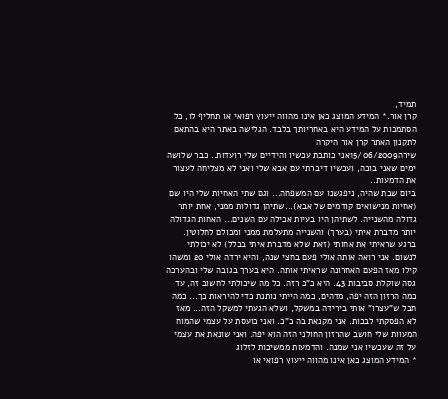תמיד,
קרן אור.* המידע המוצג כאן אינו מהווה ייעוץ רפואי או תחליף לו, כל הסתמכות על המידע היא באחריותך בלבד. הגלישה באתר היא בהתאם לתקנון האתר קרן אור היקרה
שירה15/06/2009אני כותבת עכשיו והידיים שלי רועדות.. כבר שלושה ימים שאני בוכה, ועכשיו דיברתי עם אבא שלי ואני לא מצליחה לעצור את הדמעות..
ביום שבת שהיה, ניפגשנו עם המשפחה... וגם שתי האחיות שלי היו שם (אחיות מנישואים קודמים של אבא)...שתיהן גדולות ממני, אחת יותר גדולה מהשנייה. לשתיהן היו בעיות אכילה עם השנים... האחות הגדולה יותר מדברת איתי (בערך) והשנייה מתעלמת ממני ומכולם לחלוטין.
ברגע שראיתי את אחותי (זאת שלא מדברת איתי בכלל) לא יכולתי לנשום. אני רואה אותה אולי פעם בחצי שנה, והיא ירדה אולי 20 ומשהו קילו מאז הפעם האחרונה שראיתי אותה. היא בערך בגובה שלי ובהערכה גסה שוקלת סביבות 43. היא כ"כ רזה. כל מה שיכולתי לחשוב זה, עד כמה הרזון הזה יפה, מדהים, כמה הייתי נותנת כדי להיראות כך... כמה חבל ש"עצרו" אותי בירידה במשקל, ושלא הגעתי למשקל הזה... מאז לא הפסקתי לבכות. אני מקנאת בה כ"כ. ואני כועסת על עצמי שהמוח המעוות שלי חושב שהרזון החולני הזה הוא יפה. ואני שונאת את עצמי על זה שעכשיו אני שמנה. והדמעות ממשיכות לזלוג
* המידע המוצג כאן אינו מהווה ייעוץ רפואי או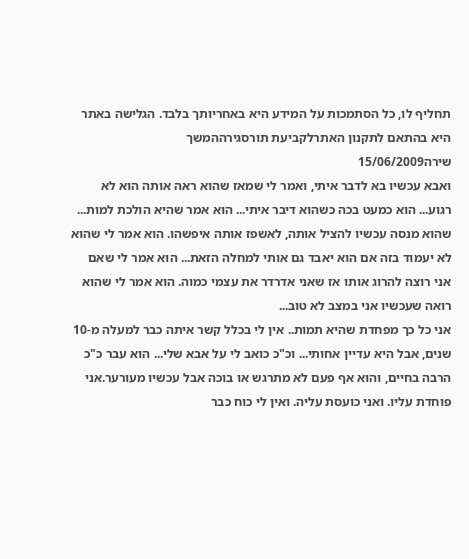תחליף לו, כל הסתמכות על המידע היא באחריותך בלבד. הגלישה באתר היא בהתאם לתקנון האתרלקביעת תורסגירההמשך
שירה15/06/2009
ואבא עכשיו בא לדבר איתי, ואמר לי שמאז שהוא ראה אותה הוא לא רגוע... הוא כמעט בכה כשהוא דיבר איתי... הוא אמר שהיא הולכת למות... שהוא מנסה עכשיו להציל אותה, לאשפז אותה איפשהו. הוא אמר לי שהוא לא יעמוד בזה אם הוא יאבד גם אותי למחלה הזאת... הוא אמר לי שאם אני רוצה להרוג אותו אז שאני אדרדר את עצמי כמוה. הוא אמר לי שהוא רואה שעכשיו אני במצב לא טוב...
אני כל כך מפחדת שהיא תמות.. אין לי בכלל קשר איתה כבר למעלה מ-10 שנים, אבל היא עדיין אחותי... וכ"כ כואב לי על אבא שלי... הוא עבר כ"כ הרבה בחיים, והוא אף פעם לא מתרגש או בוכה אבל עכשיו מעורער.אני פוחדת עליו. ואני כועסת עליה. ואין לי כוח כבר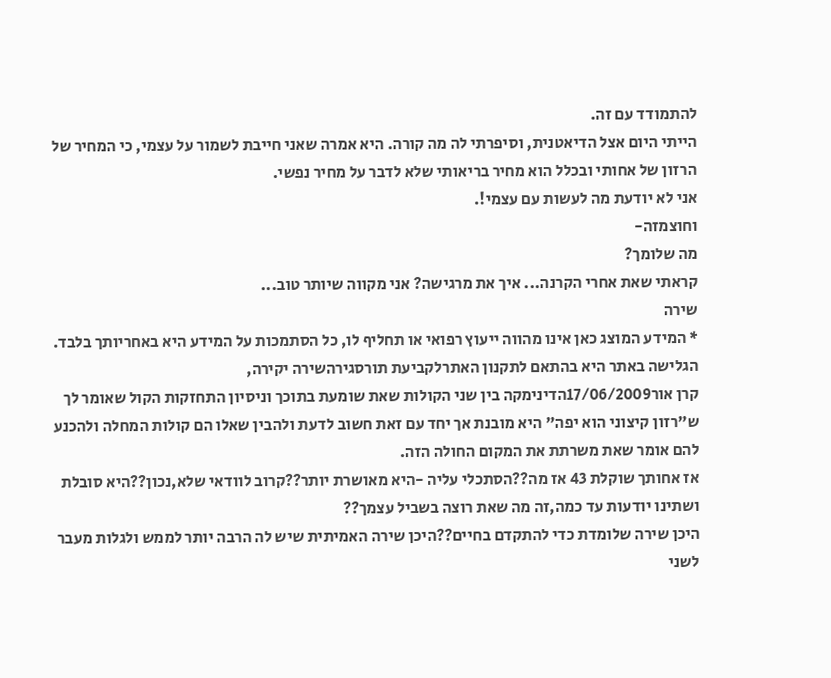להתמודד עם זה.
הייתי היום אצל הדיאטנית, וסיפרתי לה מה קורה. היא אמרה שאני חייבת לשמור על עצמי, כי המחיר של הרזון של אחותי ובכלל הוא מחיר בריאותי שלא לדבר על מחיר נפשי.
אני לא יודעת מה לעשות עם עצמי!.
וחוצמזה-
מה שלומך?
קראתי שאת אחרי הקרנה... איך את מרגישה? אני מקווה שיותר טוב...
שירה
* המידע המוצג כאן אינו מהווה ייעוץ רפואי או תחליף לו, כל הסתמכות על המידע היא באחריותך בלבד. הגלישה באתר היא בהתאם לתקנון האתרלקביעת תורסגירהשירה יקירה,
קרן אור17/06/2009הדינימקה בין שני הקולות שאת שומעת בתוכך וניסיון התחזקות הקול שאומר לך ש"רזון קיצוני הוא יפה" היא מובנת אך יחד עם זאת חשוב לדעת ולהבין שאלו הם קולות המחלה ולהכנע להם אומר שאת משרתת את המקום החולה הזה.
אז אחותך שוקלת 43 אז מה??הסתכלי עליה -היא מאושרת יותר??קרוב לוודאי שלא,נכון??היא סובלת ושתינו יודעות עד כמה,זה מה שאת רוצה בשביל עצמך??
היכן שירה שלומדת כדי להתקדם בחיים??היכן שירה האמיתית שיש לה הרבה יותר לממש ולגלות מעבר לשני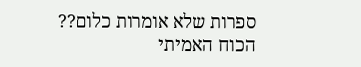ספרות שלא אומרות כלום??
הכוח האמיתי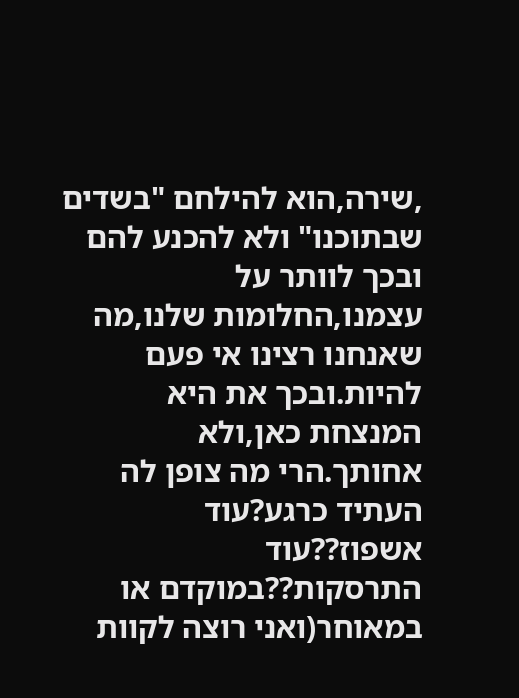,שירה,הוא להילחם "בשדים שבתוכנו" ולא להכנע להם ובכך לוותר על עצמנו,החלומות שלנו,מה שאנחנו רצינו אי פעם להיות.ובכך את היא המנצחת כאן,ולא אחותך.הרי מה צופן לה העתיד כרגע?עוד אשפוז??עוד התרסקות??במוקדם או במאוחר(ואני רוצה לקוות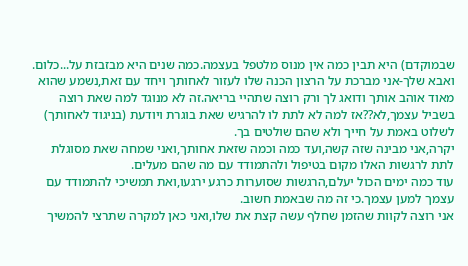שבמוקדם) היא תבין כמה אין מנוס מלטפל בעצמה.כמה שנים היא מבזבזת על...כלום.
ואבא שלך-אני מברכת על הרצון הכנה שלו לעזור לאחותך ויחד עם זאת,נשמע שהוא מאוד אוהב אותך ודואג לך ורק רוצה שתהיי בריאה.זה לא מנוגד למה שאת רוצה בשביל עצמך,לא??אז למה לא לתת לו להרגיש שאת בוגרת ויודעת (בניגוד לאחותך) לשלוט באמת על חייך ולא שהם שולטים בך.
יקרה,אני מבינה שזה קשה,ועד כמה וכמה שזאת אחותך,ואני שמחה שאת מסוגלת לתת לרגשות האלו מקום בטיפול ולהתמודד עם מה שהם מעלים.
עוד כמה ימים הכול יעלם,הרגשות שסוערות כרגע ירגעו,ואת תמשיכי להתמודד עם עצמך למען עצמך.כי זה מה שבאמת חשוב.
אני רוצה לקוות שהזמן שחלף עשה קצת את שלו,ואני כאן למקרה שתרצי להמשיך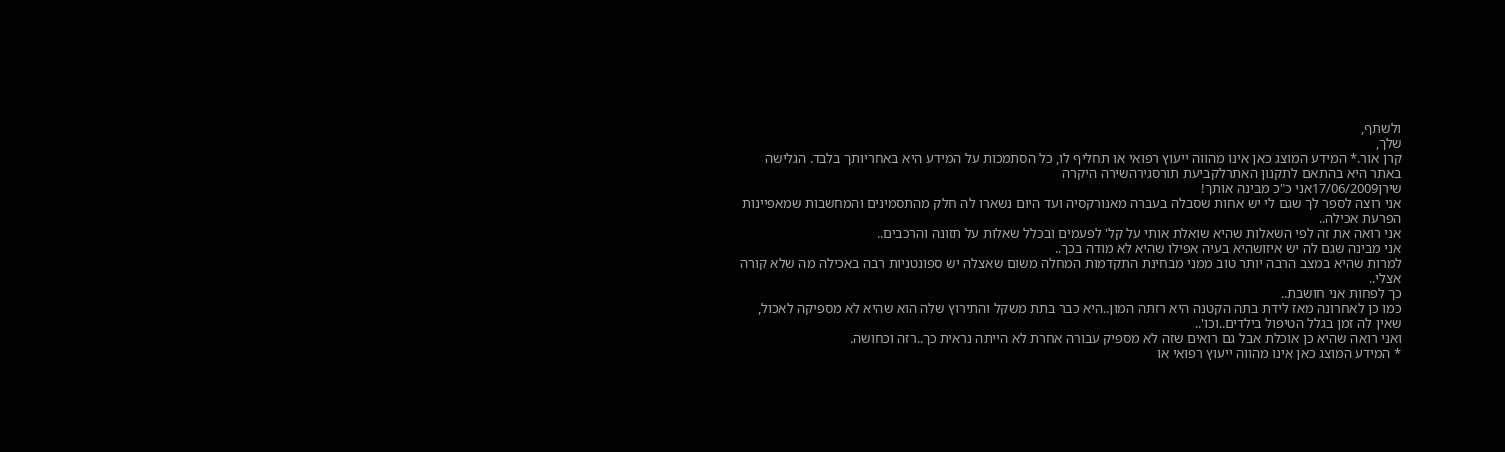ולשתף,
שלך,
קרן אור.* המידע המוצג כאן אינו מהווה ייעוץ רפואי או תחליף לו, כל הסתמכות על המידע היא באחריותך בלבד. הגלישה באתר היא בהתאם לתקנון האתרלקביעת תורסגירהשירה היקרה
שירן17/06/2009אני כ"כ מבינה אותך!
אני רוצה לספר לך שגם לי יש אחות שסבלה בעברה מאנורקסיה ועד היום נשארו לה חלק מהתסמינים והמחשבות שמאפיינות הפרעת אכילה..
אני רואה את זה לפי השאלות שהיא שואלת אותי על קל' לפעמים ובכלל שאלות על תזונה והרכבים..
אני מבינה שגם לה יש איזושהיא בעיה אפילו שהיא לא מודה בכך..
למרות שהיא במצב הרבה יותר טוב ממני מבחינת התקדמות המחלה משום שאצלה יש ספונטניות רבה באכילה מה שלא קורה אצלי..
כך לפחות אני חושבת..
כמו כן לאחרונה מאז לידת בתה הקטנה היא רזתה המון..היא כבר בתת משקל והתירוץ שלה הוא שהיא לא מספיקה לאכול, שאין לה זמן בגלל הטיפול בילדים..וכו'..
ואני רואה שהיא כן אוכלת אבל גם רואים שזה לא מספיק עבורה אחרת לא הייתה נראית כך..רזה וכחושה.
* המידע המוצג כאן אינו מהווה ייעוץ רפואי או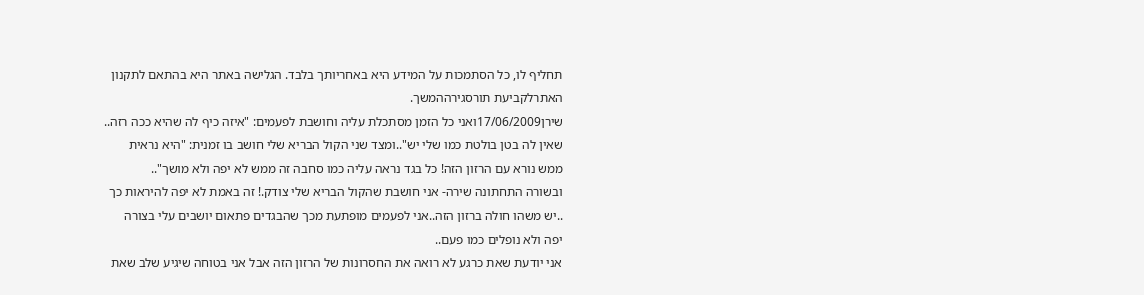תחליף לו, כל הסתמכות על המידע היא באחריותך בלבד. הגלישה באתר היא בהתאם לתקנון האתרלקביעת תורסגירההמשך.
שירן17/06/2009ואני כל הזמן מסתכלת עליה וחושבת לפעמים: "איזה כיף לה שהיא ככה רזה.. שאין לה בטן בולטת כמו שלי יש"..ומצד שני הקול הבריא שלי חושב בו זמנית: "היא נראית ממש נורא עם הרזון הזה! כל בגד נראה עליה כמו סחבה זה ממש לא יפה ולא מושך"..
ובשורה התחתונה שירה- אני חושבת שהקול הבריא שלי צודק.! זה באמת לא יפה להיראות כך ..יש משהו חולה ברזון הזה..אני לפעמים מופתעת מכך שהבגדים פתאום יושבים עלי בצורה יפה ולא נופלים כמו פעם..
אני יודעת שאת כרגע לא רואה את החסרונות של הרזון הזה אבל אני בטוחה שיגיע שלב שאת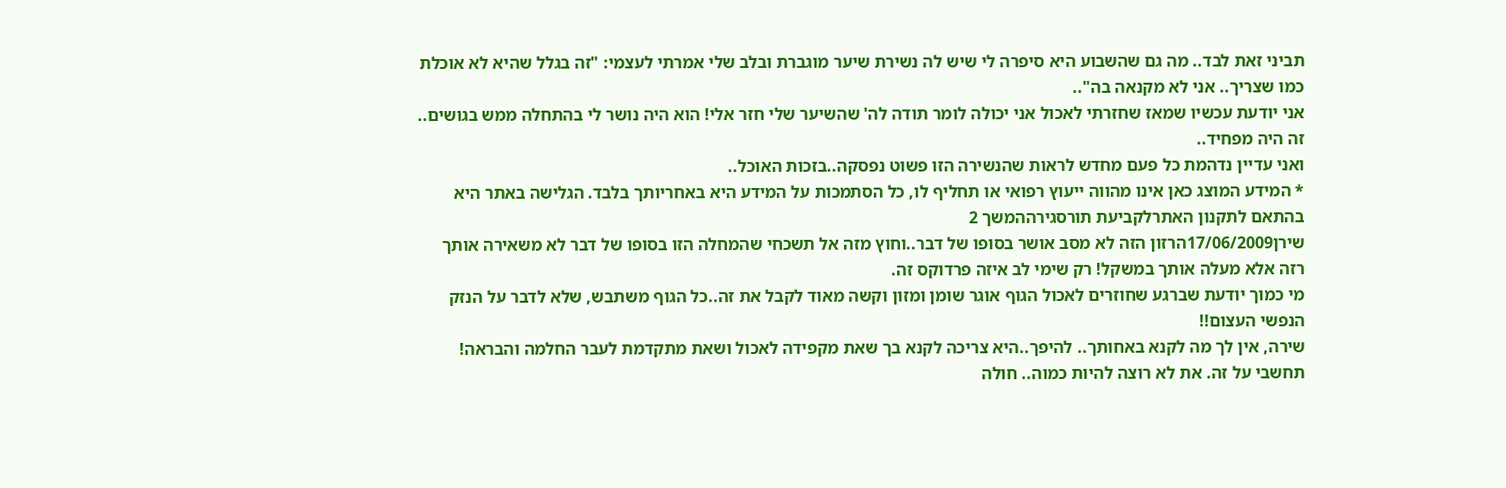תביני זאת לבד.. מה גם שהשבוע היא סיפרה לי שיש לה נשירת שיער מוגברת ובלב שלי אמרתי לעצמי: "זה בגלל שהיא לא אוכלת כמו שצריך.. אני לא מקנאה בה"..
אני יודעת עכשיו שמאז שחזרתי לאכול אני יכולה לומר תודה לה' שהשיער שלי חזר אלי! הוא היה נושר לי בהתחלה ממש בגושים.. זה היה מפחיד..
ואני עדיין נדהמת כל פעם מחדש לראות שהנשירה הזו פשוט נפסקה..בזכות האוכל..
* המידע המוצג כאן אינו מהווה ייעוץ רפואי או תחליף לו, כל הסתמכות על המידע היא באחריותך בלבד. הגלישה באתר היא בהתאם לתקנון האתרלקביעת תורסגירההמשך 2
שירן17/06/2009הרזון הזה לא מסב אושר בסופו של דבר..וחוץ מזה אל תשכחי שהמחלה הזו בסופו של דבר לא משאירה אותך רזה אלא מעלה אותך במשקל! רק שימי לב איזה פרדוקס זה.
מי כמוך יודעת שברגע שחוזרים לאכול הגוף אוגר שומן ומזון וקשה מאוד לקבל את זה..כל הגוף משתבש, שלא לדבר על הנזק הנפשי העצום!!
שירה, אין לך מה לקנא באחותך.. להיפך..היא צריכה לקנא בך שאת מקפידה לאכול ושאת מתקדמת לעבר החלמה והבראה!
תחשבי על זה. את לא רוצה להיות כמוה.. חולה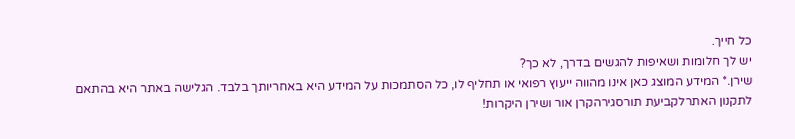כל חייך.
יש לך חלומות ושאיפות להגשים בדרך, לא כך?
שירן.* המידע המוצג כאן אינו מהווה ייעוץ רפואי או תחליף לו, כל הסתמכות על המידע היא באחריותך בלבד. הגלישה באתר היא בהתאם לתקנון האתרלקביעת תורסגירהקרן אור ושירן היקרות!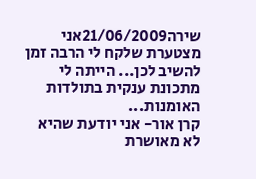שירה21/06/2009אני מצטערת שלקח לי הרבה זמן להשיב לכן... הייתה לי מתכונת ענקית בתולדות האומנות...
קרן אור- אני יודעת שהיא לא מאושרת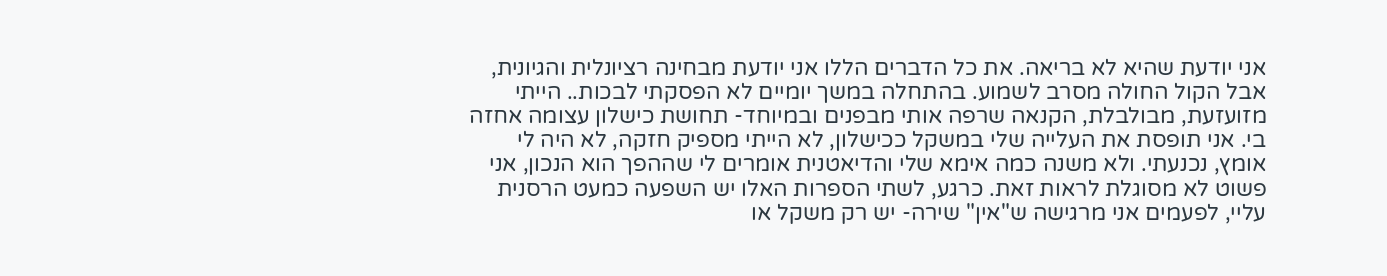אני יודעת שהיא לא בריאה. את כל הדברים הללו אני יודעת מבחינה רציונלית והגיונית, אבל הקול החולה מסרב לשמוע. בהתחלה במשך יומיים לא הפסקתי לבכות.. הייתי מזועזעת, מבולבלת, הקנאה שרפה אותי מבפנים ובמיוחד- תחושת כישלון עצומה אחזה בי. אני תופסת את העלייה שלי במשקל ככישלון, לא הייתי מספיק חזקה, לא היה לי אומץ, נכנעתי. ולא משנה כמה אימא שלי והדיאטנית אומרים לי שההפך הוא הנכון, אני פשוט לא מסוגלת לראות זאת. כרגע, לשתי הספרות האלו יש השפעה כמעט הרסנית עליי, לפעמים אני מרגישה ש"אין" שירה- יש רק משקל או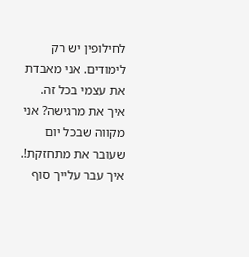לחילופין יש רק לימודים. אני מאבדת את עצמי בכל זה.
איך את מרגישה? אני מקווה שבכל יום שעובר את מתחזקת!.
איך עבר עלייך סוף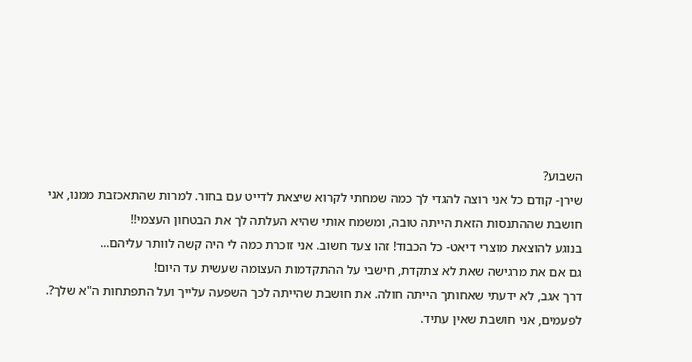השבוע?
שירן- קודם כל אני רוצה להגדי לך כמה שמחתי לקרוא שיצאת לדייט עם בחור. למרות שהתאכזבת ממנו, אני חושבת שההתנסות הזאת הייתה טובה, ומשמח אותי שהיא העלתה לך את הבטחון העצמי!!
בנוגע להוצאת מוצרי דיאט- כל הכבוד! זהו צעד חשוב. אני זוכרת כמה לי היה קשה לוותר עליהם...
גם אם את מרגישה שאת לא צתקדת, חישבי על ההתקדמות העצומה שעשית עד היום!
דרך אגב, לא ידעתי שאחותך הייתה חולה. את חושבת שהייתה לכך השפעה עלייך ועל התפתחות ה"א שלך?.
לפעמים, אני חושבת שאין עתיד.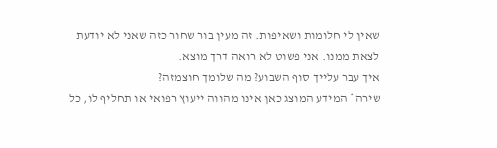שאין לי חלומות ושאיפות. זה מעין בור שחור כזה שאני לא יודעת לצאת ממנו. אני פשוט לא רואה דרך מוצא.
איך עבר עלייך סוף השבוע? מה שלומך חוצמזה?
שירה* המידע המוצג כאן אינו מהווה ייעוץ רפואי או תחליף לו, כל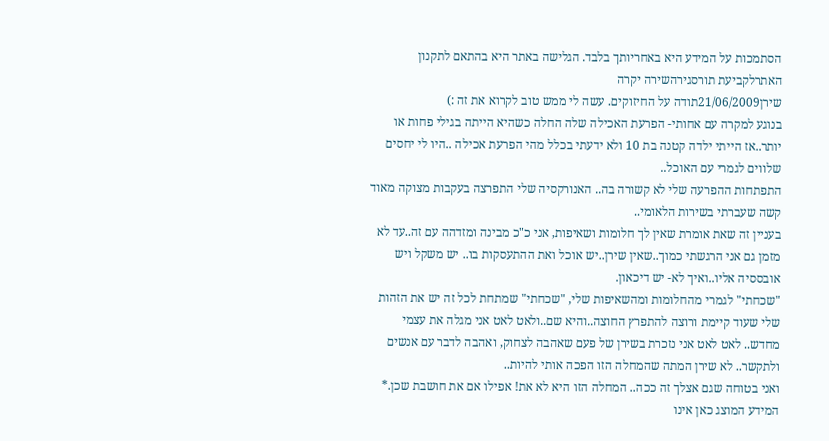הסתמכות על המידע היא באחריותך בלבד. הגלישה באתר היא בהתאם לתקנון האתרלקביעת תורסגירהשירה יקרה
שירן21/06/2009תודה על החיזוקים. עשה לי ממש טוב לקרוא את זה :)
בנוגע למקרה עם אחותי- הפרעת האכילה שלה החלה כשהיא הייתה בגילי פחות או יותר..אז הייתי ילדה קטנה בת 10 ולא ידעתי בכלל מהי הפרעת אכילה ..היו לי יחסים שלווים לגמרי עם האוכל..
התפתחות ההפרעה שלי לא קשורה בה.. האנורקסיה שלי התפרצה בעקבות מצוקה מאוד קשה שעברתי בשירות הלאומי..
בעניין זה שאת אומרת שאין לך חלומות ושאיפות, אני כ"כ מבינה ומזדהה עם זה..עד לא מזמן גם אני הרגשתי כמוך..שאין שירן..יש אוכל ואת ההתעסקות בו.. יש משקל ויש אובססיה אליו..ואיך לא- יש דיכאון.
"שכחתי" לגמרי מהחלומות ומהשאיפות שלי, "שכחתי" שמתחת לכל זה יש את הזהות שלי שעוד קיימת ורוצה להתפרץ החוצה..והיא שם..ולאט לאט אני מגלה את עצמי מחדש.. לאט לאט אני נזכרת בשירן של פעם שאהבה לצחוק, ואהבה לדבר עם אנשים ולתקשר.. לא שירן המתה שהמחלה הזו הפכה אותי להיות..
ואני בטוחה שגם אצלך זה ככה.. המחלה הזו היא לא את! אפילו אם את חושבת שכן.* המידע המוצג כאן אינו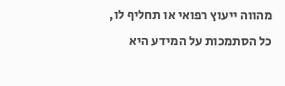מהווה ייעוץ רפואי או תחליף לו, כל הסתמכות על המידע היא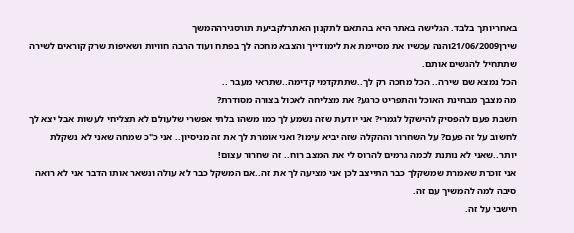באחריותך בלבד. הגלישה באתר היא בהתאם לתקנון האתרלקביעת תורסגירההמשך
שירן21/06/2009והנה עכשיו את מסיימת את לימודייך והצבא מחכה לך בפתח ועוד הרבה חוויות ושאיפות שרק קוראים לשירה שתתחיל להגשים אותם.
הכל נמצא שם שירה.. הכל מחכה רק לך..שתתקדמי קדימה..שתראי מעבר ..
מה מצבך מבחינת האוכל והתפריט כרגע? את מצליחה לאכול בצורה מסודרת?
חשבת פעם להפסיק להישקל לגמרי? אני יודעת שזה נשמע לך כמו משהו בלתי אפשרי שלעולם לא תצליחי לעשות אבל יצא לך לחשוב על זה פעם? על השחרור וההקלה שזה יביא עימו? ואני אומרת לך את זה מניסיון.. אני כ"כ שמחה שאני לא נשקלת יותר..שאני לא נותנת לכמה גרמים להרוס לי את המצב רוח.. זה שחרור עצום!
אני זוכרת שאמרת שמשקלך כבר התייצב לכן אני מציעה לך את זה..אם המשקל כבר לא עולה ונשאר אותו הדבר אני לא רואה סיבה למה להמשיך עם זה.
חישבי על זה.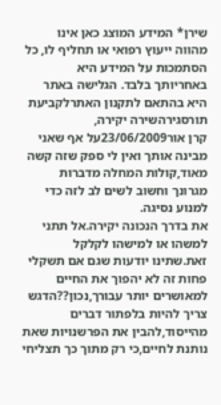שירן* המידע המוצג כאן אינו מהווה ייעוץ רפואי או תחליף לו, כל הסתמכות על המידע היא באחריותך בלבד. הגלישה באתר היא בהתאם לתקנון האתרלקביעת תורסגירהשירה יקירה,
קרן אור23/06/2009על אף שאני מבינה אותך ואין לי ספק שזה קשה מאוד,קולות המחלה מדברות מגרונך וחשוב לשים לב לזה כדי למנוע נסיגה.
את בדרך הנכונה יקירה.אל תתני למשהו או למישהו לקלקל זאת.שתינו יודעות שגם אם תשקלי פחות זה לא יהפוך את החיים למאושרים יותר עבורך,נכון??הדגש צריך להיות בלפתור דברים מהייסוד,להבין את הפרשנויות שאת נותנת לחיים,כי רק מתוך כך תצליחי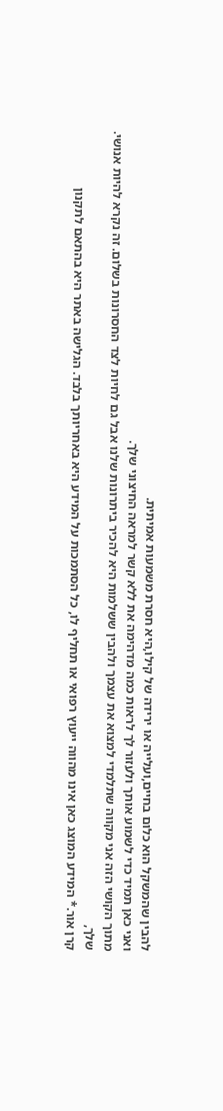להבין שהמשקל הוא כלום בחיים,ועלייה או ירידה של קילו,היא חסרת משמעות אמיתית.
ואני כאן תמיד כדי לשמוע אותך ולעזור לך לראות כמה מדהימה את ללא קשר למראה החיצוני שלך.
מתוך הקושי הזה אני מקווה שתלמדי למצוא את עצמך ולהבין ששלמות היא להכיר ביתרונות שלנו אבל גם לחיות לצד החסרונות בשלום. זה נקרא להיות אנושי.
שלך,
קרן אור.* המידע המוצג כאן אינו מהווה ייעוץ רפואי או תחליף לו, כל הסתמכות על המידע היא באחריותך בלבד. הגלישה באתר היא בהתאם לתקנון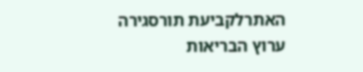האתרלקביעת תורסגירה
ערוץ הבריאות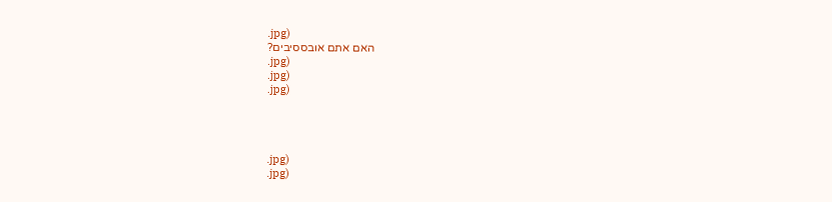.jpg)
האם אתם אובססיבים?
.jpg)
.jpg)
.jpg)




.jpg)
.jpg)